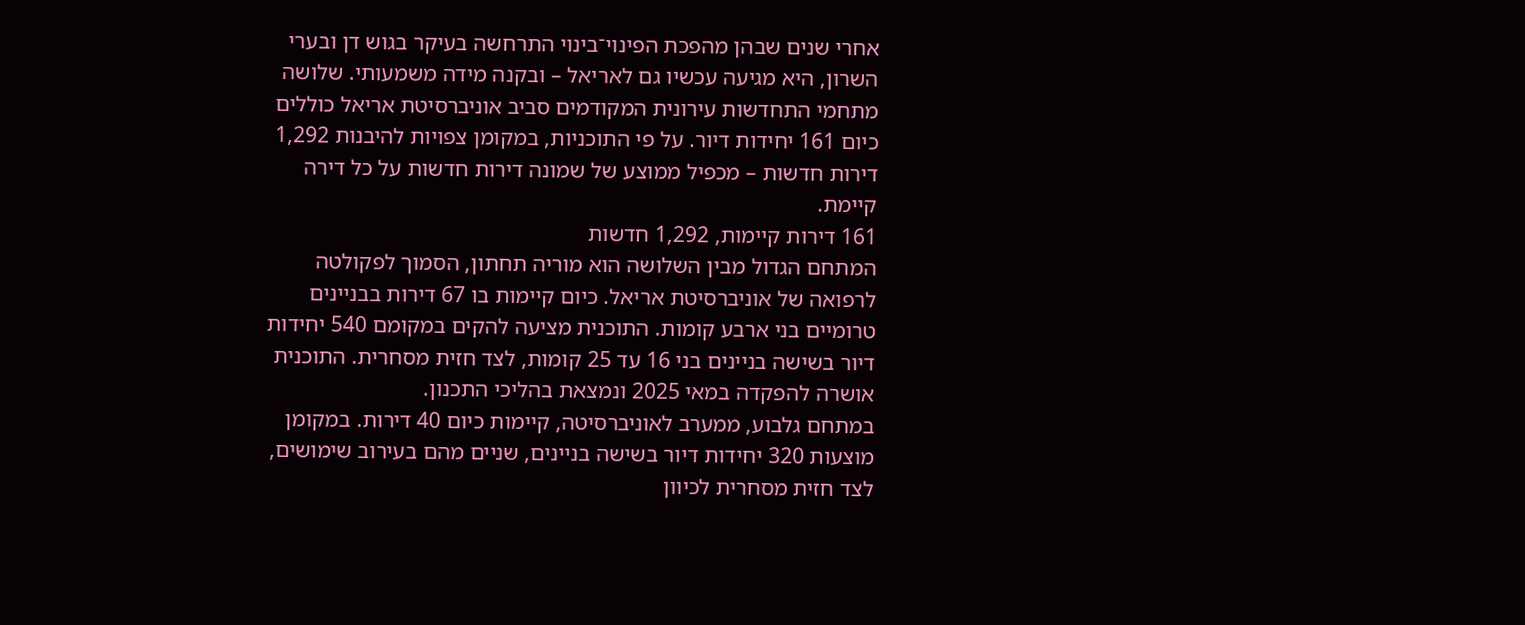אחרי שנים שבהן מהפכת הפינוי־בינוי התרחשה בעיקר בגוש דן ובערי השרון, היא מגיעה עכשיו גם לאריאל – ובקנה מידה משמעותי. שלושה מתחמי התחדשות עירונית המקודמים סביב אוניברסיטת אריאל כוללים כיום 161 יחידות דיור. על פי התוכניות, במקומן צפויות להיבנות 1,292 דירות חדשות – מכפיל ממוצע של שמונה דירות חדשות על כל דירה קיימת.
161 דירות קיימות, 1,292 חדשות
המתחם הגדול מבין השלושה הוא מוריה תחתון, הסמוך לפקולטה לרפואה של אוניברסיטת אריאל. כיום קיימות בו 67 דירות בבניינים טרומיים בני ארבע קומות. התוכנית מציעה להקים במקומם 540 יחידות דיור בשישה בניינים בני 16 עד 25 קומות, לצד חזית מסחרית. התוכנית אושרה להפקדה במאי 2025 ונמצאת בהליכי התכנון.
במתחם גלבוע, ממערב לאוניברסיטה, קיימות כיום 40 דירות. במקומן מוצעות 320 יחידות דיור בשישה בניינים, שניים מהם בעירוב שימושים, לצד חזית מסחרית לכיוון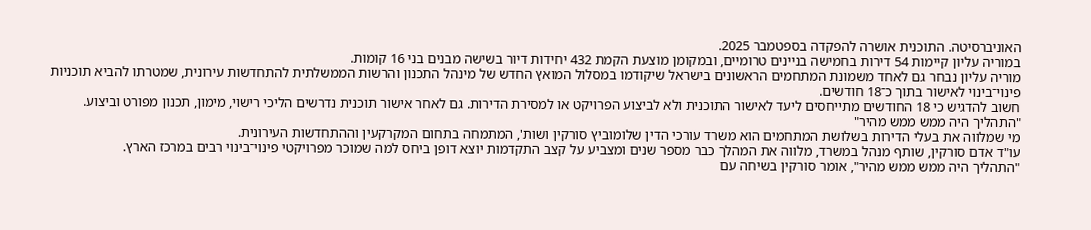האוניברסיטה. התוכנית אושרה להפקדה בספטמבר 2025.
במוריה עליון קיימות 54 דירות בחמישה בניינים טרומיים, ובמקומן מוצעת הקמת 432 יחידות דיור בשישה מבנים בני 16 קומות.
מוריה עליון נבחר גם לאחד משמונת המתחמים הראשונים בישראל שיקודמו במסלול המואץ החדש של מינהל התכנון והרשות הממשלתית להתחדשות עירונית, שמטרתו להביא תוכניות פינוי־בינוי לאישור בתוך כ־18 חודשים.
חשוב להדגיש כי 18 החודשים מתייחסים ליעד לאישור התוכנית ולא לביצוע הפרויקט או למסירת הדירות. גם לאחר אישור תוכנית נדרשים הליכי רישוי, מימון, תכנון מפורט וביצוע.
"התהליך היה ממש ממש מהיר"
מי שמלווה את בעלי הדירות בשלושת המתחמים הוא משרד עורכי הדין שלומוביץ סורקין ושות', המתמחה בתחום המקרקעין וההתחדשות העירונית.
עו"ד אדם סורקין, שותף מנהל במשרד, מלווה את המהלך כבר מספר שנים ומצביע על קצב התקדמות יוצא דופן ביחס למה שמוכר מפרויקטי פינוי־בינוי רבים במרכז הארץ.
"התהליך היה ממש ממש מהיר", אומר סורקין בשיחה עם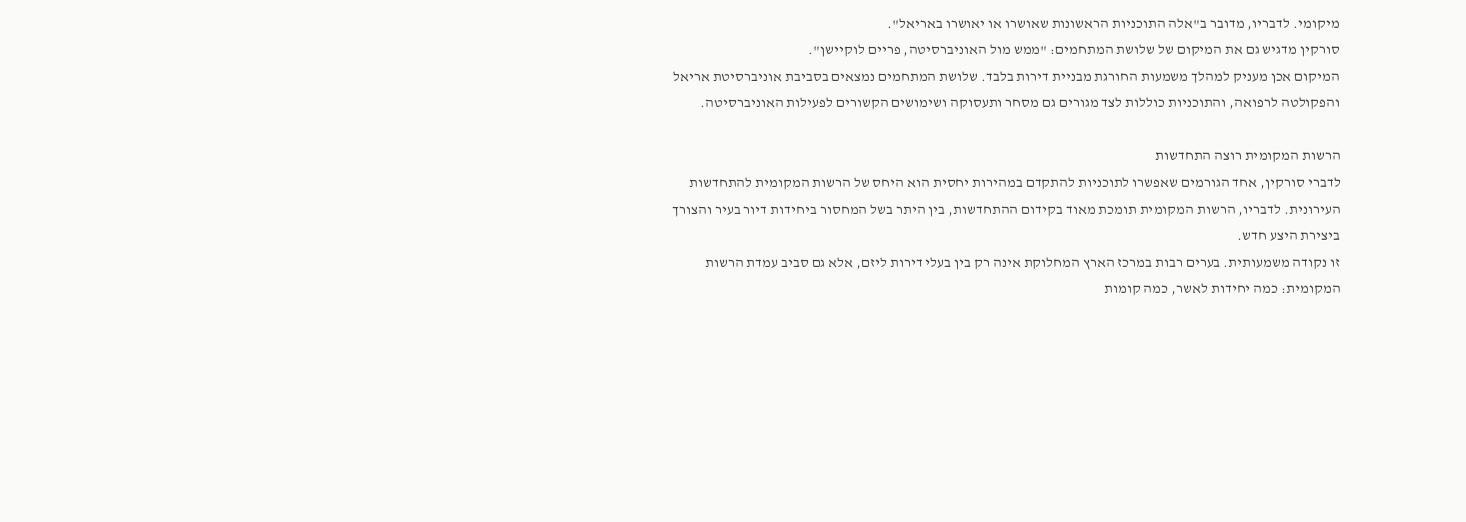מיקומי. לדבריו, מדובר ב"אלה התוכניות הראשונות שאושרו או יאושרו באריאל".
סורקין מדגיש גם את המיקום של שלושת המתחמים: "ממש מול האוניברסיטה, פריים לוקיישן".
המיקום אכן מעניק למהלך משמעות החורגת מבניית דירות בלבד. שלושת המתחמים נמצאים בסביבת אוניברסיטת אריאל והפקולטה לרפואה, והתוכניות כוללות לצד מגורים גם מסחר ותעסוקה ושימושים הקשורים לפעילות האוניברסיטה.

הרשות המקומית רוצה התחדשות
לדברי סורקין, אחד הגורמים שאפשרו לתוכניות להתקדם במהירות יחסית הוא היחס של הרשות המקומית להתחדשות העירונית. לדבריו, הרשות המקומית תומכת מאוד בקידום ההתחדשות, בין היתר בשל המחסור ביחידות דיור בעיר והצורך ביצירת היצע חדש.
זו נקודה משמעותית. בערים רבות במרכז הארץ המחלוקת אינה רק בין בעלי דירות ליזם, אלא גם סביב עמדת הרשות המקומית: כמה יחידות לאשר, כמה קומות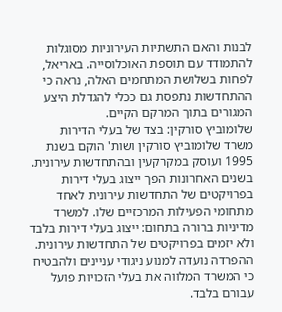לבנות והאם התשתיות העירוניות מסוגלות להתמודד עם תוספת האוכלוסייה. באריאל, לפחות בשלושת המתחמים האלה, נראה כי ההתחדשות נתפסת גם ככלי להגדלת היצע המגורים בתוך המרקם הקיים.
שלומוביץ סורקין: בצד של בעלי הדירות
משרד שלומוביץ סורקין ושות' הוקם בשנת 1995 ועוסק במקרקעין ובהתחדשות עירונית. בשנים האחרונות הפך ייצוג בעלי דירות בפרויקטים של התחדשות עירונית לאחד מתחומי הפעילות המרכזיים שלו. למשרד מדיניות ברורה בתחום: ייצוג בעלי דירות בלבד ולא יזמים בפרויקטים של התחדשות עירונית. ההפרדה נועדה למנוע ניגודי עניינים ולהבטיח כי המשרד המלווה את בעלי הזכויות פועל עבורם בלבד.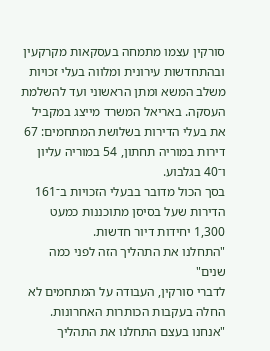סורקין עצמו מתמחה בעסקאות מקרקעין ובהתחדשות עירונית ומלווה בעלי זכויות משלב המשא ומתן הראשוני ועד להשלמת העסקה. באריאל המשרד מייצג במקביל את בעלי הדירות בשלושת המתחמים: 67 דירות במוריה תחתון, 54 במוריה עליון ו־40 בגלבוע.
בסך הכול מדובר בבעלי הזכויות ב־161 הדירות שעל בסיסן מתוכננות כמעט 1,300 יחידות דיור חדשות.
"התחלנו את התהליך הזה לפני כמה שנים"
לדברי סורקין, העבודה על המתחמים לא החלה בעקבות הכותרות האחרונות.
"אנחנו בעצם התחלנו את התהליך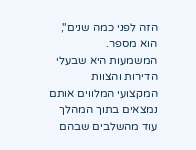הזה לפני כמה שנים", הוא מספר.
המשמעות היא שבעלי הדירות והצוות המקצועי המלווים אותם נמצאים בתוך המהלך עוד מהשלבים שבהם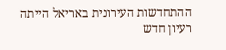ההתחדשות העירונית באריאל הייתה רעיון חדש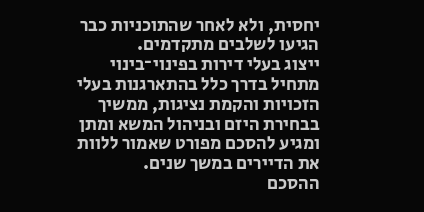יחסית, ולא לאחר שהתוכניות כבר הגיעו לשלבים מתקדמים.
ייצוג בעלי דירות בפינוי־בינוי מתחיל בדרך כלל בהתארגנות בעלי הזכויות והקמת נציגות, ממשיך בבחירת היזם ובניהול המשא ומתן ומגיע להסכם מפורט שאמור ללוות את הדיירים במשך שנים.
ההסכם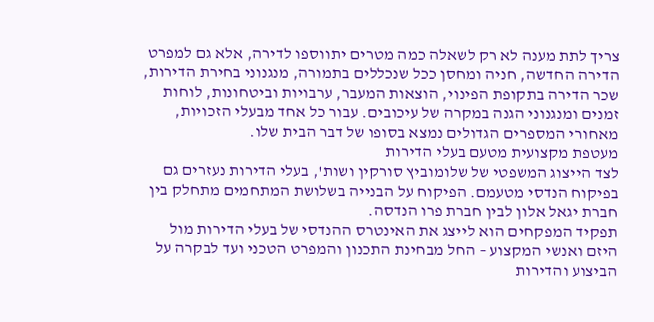צריך לתת מענה לא רק לשאלה כמה מטרים יתווספו לדירה, אלא גם למפרט הדירה החדשה, חניה ומחסן ככל שנכללים בתמורה, מנגנוני בחירת הדירות, שכר הדירה בתקופת הפינוי, הוצאות המעבר, ערבויות וביטחונות, לוחות זמנים ומנגנוני הגנה במקרה של עיכובים. עבור כל אחד מבעלי הזכויות, מאחורי המספרים הגדולים נמצא בסופו של דבר הבית שלו.
מעטפת מקצועית מטעם בעלי הדירות
לצד הייצוג המשפטי של שלומוביץ סורקין ושות', בעלי הדירות נעזרים גם בפיקוח הנדסי מטעמם. הפיקוח על הבנייה בשלושת המתחמים מתחלק בין חברת יגאל אלון לבין חברת פרו הנדסה.
תפקיד המפקחים הוא לייצג את האינטרס ההנדסי של בעלי הדירות מול היזם ואנשי המקצוע – החל מבחינת התכנון והמפרט הטכני ועד לבקרה על הביצוע והדירות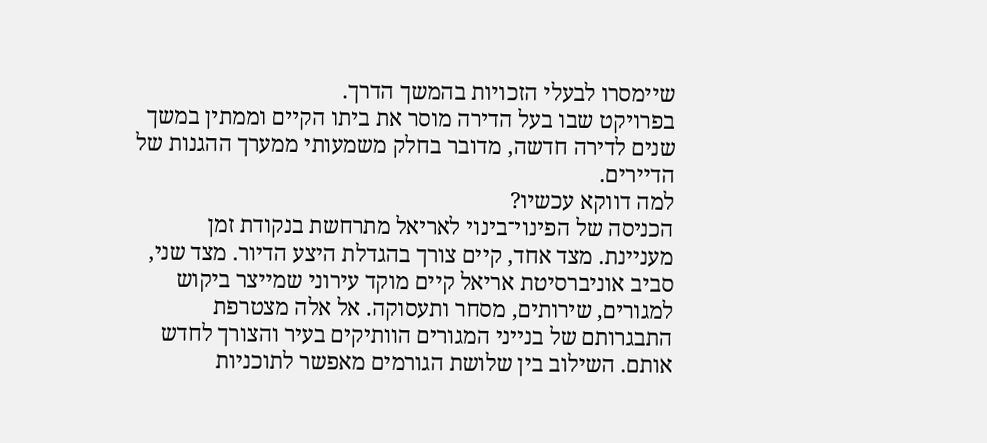שיימסרו לבעלי הזכויות בהמשך הדרך.
בפרויקט שבו בעל הדירה מוסר את ביתו הקיים וממתין במשך שנים לדירה חדשה, מדובר בחלק משמעותי ממערך ההגנות של הדיירים.
למה דווקא עכשיו?
הכניסה של הפינוי־בינוי לאריאל מתרחשת בנקודת זמן מעניינת. מצד אחד, קיים צורך בהגדלת היצע הדיור. מצד שני, סביב אוניברסיטת אריאל קיים מוקד עירוני שמייצר ביקוש למגורים, שירותים, מסחר ותעסוקה. אל אלה מצטרפת התבגרותם של בנייני המגורים הוותיקים בעיר והצורך לחדש אותם. השילוב בין שלושת הגורמים מאפשר לתוכניות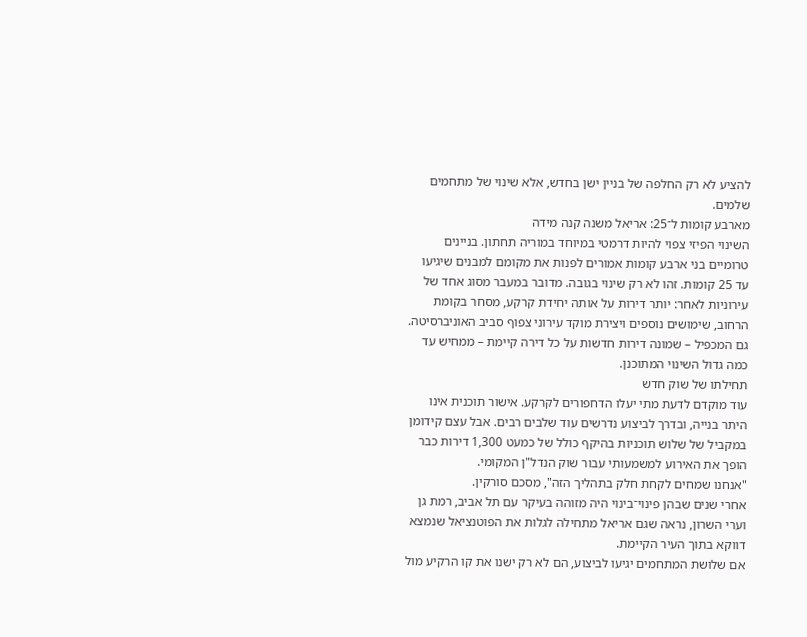להציע לא רק החלפה של בניין ישן בחדש, אלא שינוי של מתחמים שלמים.
מארבע קומות ל־25: אריאל משנה קנה מידה
השינוי הפיזי צפוי להיות דרמטי במיוחד במוריה תחתון. בניינים טרומיים בני ארבע קומות אמורים לפנות את מקומם למבנים שיגיעו עד 25 קומות. זהו לא רק שינוי בגובה. מדובר במעבר מסוג אחד של עירוניות לאחר: יותר דירות על אותה יחידת קרקע, מסחר בקומת הרחוב, שימושים נוספים ויצירת מוקד עירוני צפוף סביב האוניברסיטה.
גם המכפיל – שמונה דירות חדשות על כל דירה קיימת – ממחיש עד כמה גדול השינוי המתוכנן.
תחילתו של שוק חדש
עוד מוקדם לדעת מתי יעלו הדחפורים לקרקע. אישור תוכנית אינו היתר בנייה, ובדרך לביצוע נדרשים עוד שלבים רבים. אבל עצם קידומן במקביל של שלוש תוכניות בהיקף כולל של כמעט 1,300 דירות כבר הופך את האירוע למשמעותי עבור שוק הנדל"ן המקומי.
"אנחנו שמחים לקחת חלק בתהליך הזה", מסכם סורקין.
אחרי שנים שבהן פינוי־בינוי היה מזוהה בעיקר עם תל אביב, רמת גן וערי השרון, נראה שגם אריאל מתחילה לגלות את הפוטנציאל שנמצא דווקא בתוך העיר הקיימת.
אם שלושת המתחמים יגיעו לביצוע, הם לא רק ישנו את קו הרקיע מול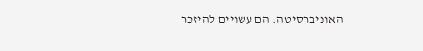האוניברסיטה. הם עשויים להיזכר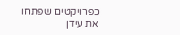כפרויקטים שפתחו את עידן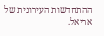ההתחדשות העירונית של אריאל.